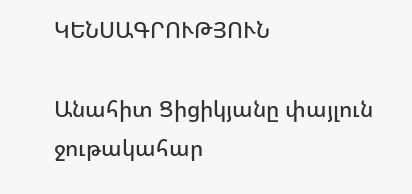ԿԵՆՍԱԳՐՈՒԹՅՈՒՆ

Անահիտ Ցիցիկյանը փայլուն ջութակահար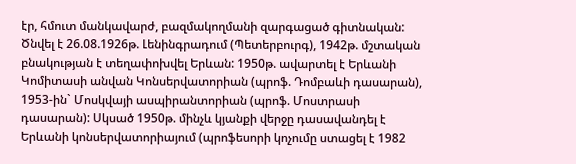էր, հմուտ մանկավարժ, բազմակողմանի զարգացած գիտնական: Ծնվել է 26.08.1926թ. Լենինգրադում (Պետերբուրգ), 1942թ. մշտական բնակության է տեղափոխվել Երևան: 1950թ. ավարտել է Երևանի Կոմիտասի անվան Կոնսերվատորիան (պրոֆ. Դոմբաևի դասարան), 1953-ին` Մոսկվայի ասպիրանտորիան (պրոֆ. Մոստրասի դասարան): Սկսած 1950թ. մինչև կյանքի վերջը դասավանդել է Երևանի կոնսերվատորիայում (պրոֆեսորի կոչումը ստացել է 1982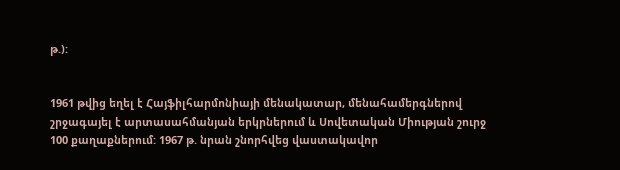թ.):


1961 թվից եղել է Հայֆիլհարմոնիայի մենակատար, մենահամերգներով շրջագայել է արտասահմանյան երկրներում և Սովետական Միության շուրջ 100 քաղաքներում: 1967 թ. նրան շնորհվեց վաստակավոր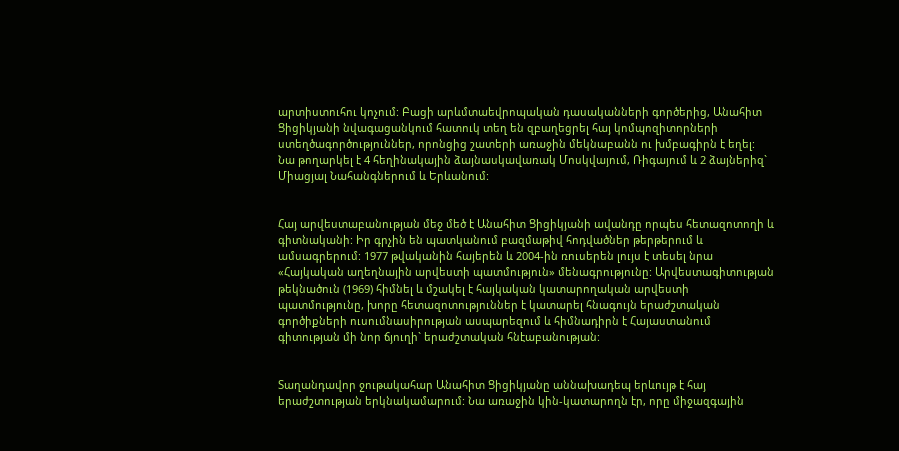արտիստուհու կոչում: Բացի արևմտաեվրոպական դասականների գործերից, Անահիտ Ցիցիկյանի նվագացանկում հատուկ տեղ են զբաղեցրել հայ կոմպոզիտորների ստեղծագործություններ, որոնցից շատերի առաջին մեկնաբանն ու խմբագիրն է եղել: Նա թողարկել է 4 հեղինակային ձայնասկավառակ Մոսկվայում, Ռիգայում և 2 ձայներիզ` Միացյալ Նահանգներում և Երևանում:


Հայ արվեստաբանության մեջ մեծ է Անահիտ Ցիցիկյանի ավանդը որպես հետազոտողի և գիտնականի: Իր գրչին են պատկանում բազմաթիվ հոդվածներ թերթերում և ամսագրերում: 1977 թվականին հայերեն և 2004-ին ռուսերեն լույս է տեսել նրա «Հայկական աղեղնային արվեստի պատմություն» մենագրությունը: Արվեստագիտության թեկնածուն (1969) հիմնել և մշակել է հայկական կատարողական արվեստի պատմությունը, խորը հետազոտություններ է կատարել հնագույն երաժշտական գործիքների ուսումնասիրության ասպարեզում և հիմնադիրն է Հայաստանում գիտության մի նոր ճյուղի` երաժշտական հնէաբանության:


Տաղանդավոր ջութակահար Անահիտ Ցիցիկյանը աննախադեպ երևույթ է հայ երաժշտության երկնակամարում: Նա առաջին կին-կատարողն էր, որը միջազգային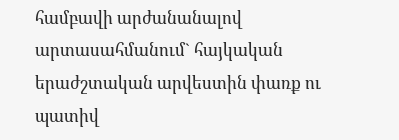համբավի արժանանալով արտասահմանում` հայկական երաժշտական արվեստին փառք ու պատիվ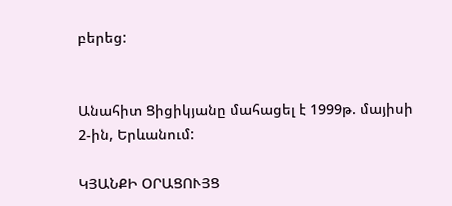բերեց:


Անահիտ Ցիցիկյանը մահացել է 1999թ. մայիսի 2-ին, Երևանում:

ԿՅԱՆՔԻ ՕՐԱՑՈՒՅՑ